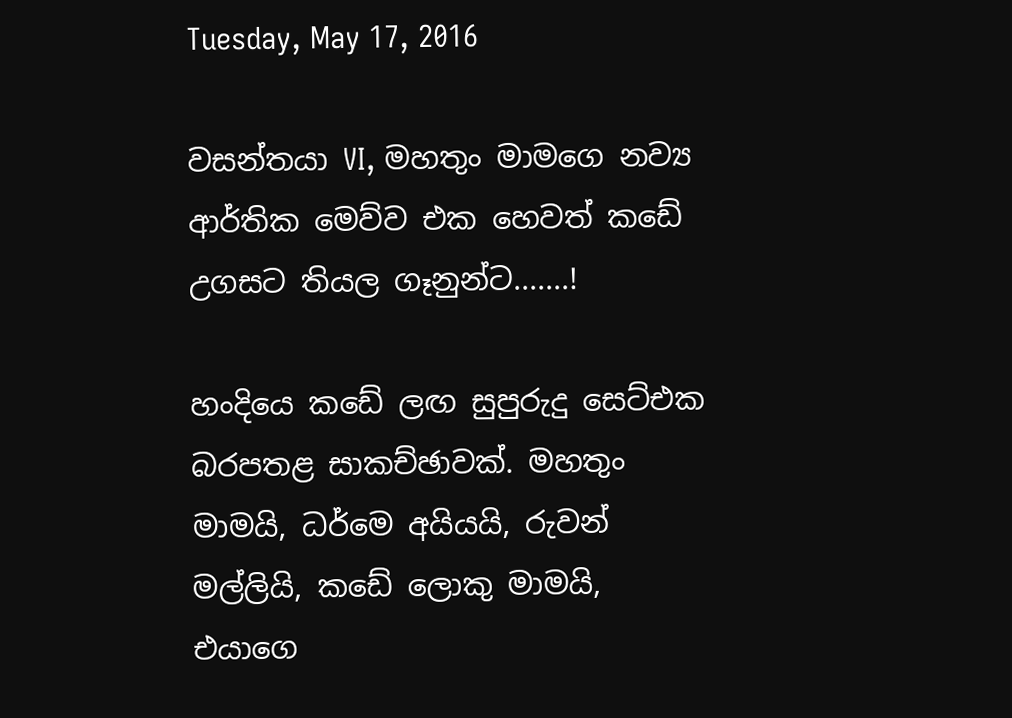Tuesday, May 17, 2016

වසන්තයා VI, මහතුං මාමගෙ නව්‍ය ආර්තික මෙව්ව එක හෙවත් කඩේ උගසට තියල ගෑනුන්ට.......!

හංදියෙ කඩේ ලඟ සුපුරුදු සෙට්එක බරපතළ සාකච්ඡාවක්. මහතුං මාමයි, ධර්මෙ අයියයි, රුවන් මල්ලියි, කඩේ ලොකු මාමයි, එයාගෙ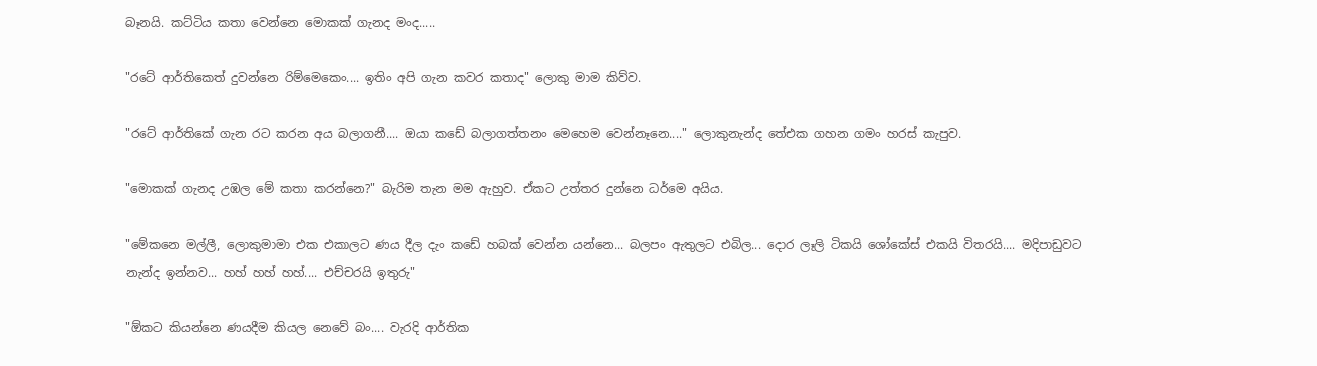බෑනයි. කට්ටිය‍ කතා වෙන්නෙ මොකක් ගැනද මංද.....

"රටේ ආර්තිකෙත් දුවන්නෙ රිම්මෙකෙං.... ඉතිං අපි ගැන කවර කතාද" ලොකු මාම කිව්ව.

"රටේ ආර්තිකේ ගැන රට කරන අය බලාගනී.... ඔයා කඩේ බලාගත්තනං මෙහෙම වෙන්නෑනෙ...." ලොකුනැන්ද තේඑක ගහන ගමං හරස් කැපුව.

"මොකක් ගැනද උඹල මේ කතා කරන්නෙ?" බැරිම තැන මම ඇහුව. ඒකට උත්තර දුන්නෙ ධර්මෙ අයිය.

"මේකනෙ මල්ලී, ලොකුමාමා එක එකාලට ණය දීල දැං කඩේ හබක් වෙන්න යන්නෙ... බලපං ඇතුලට එබිල... දොර ලෑලි ටිකයි ශෝකේස් එකයි විතරයි.... මදිපාඩුවට නැන්ද ඉන්නව... හහ් හහ් හහ්.... එච්චරයි ඉතුරු"

"ඕකට කියන්නෙ ණයදීම කියල නෙවේ බං.... වැරදි ආර්තික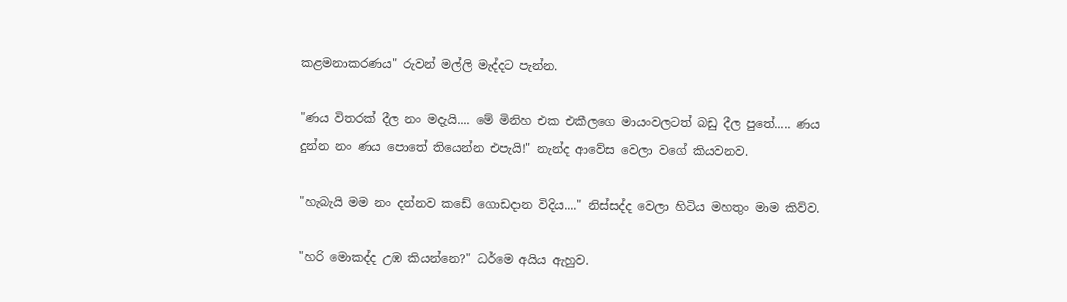කළමනාකරණය" රුවන් මල්ලි මැද්දට පැන්න.

"ණය විතරක් දීල නං මදැයි.... මේ මිනිහ එක එකීලගෙ මායංවලටත් බඩු දීල පුතේ..... ණය දුන්න නං ණය පොතේ තියෙන්න එපැයි!" නැන්ද ආවේස වෙලා වගේ කියවනව.

"හැබැයි මම නං දන්නව කඩේ ගොඩදාන විදිය...." නිස්සද්ද වෙලා හිටිය මහතුං මාම කිව්ව.

"හරි මොකද්ද උඹ කියන්නෙ?" ධර්මෙ අයිය ඇහුව.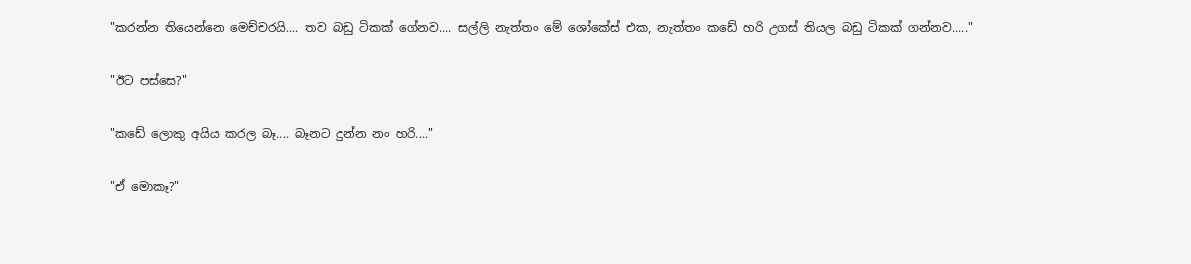"කරන්න තියෙන්නෙ මෙච්චරයි.... තව බඩු ටිකක් ගේනව.... සල්ලි නැත්තං මේ ශෝකේස් එක, නැත්තං කඩේ හරි උගස් තියල බඩු ටිකක් ගන්නව....."

"ඊට පස්සෙ?"

"කඩේ ලොකු අයිය කරල බෑ.... බෑනට දුන්න නං හරි...."

"ඒ මොකෑ?"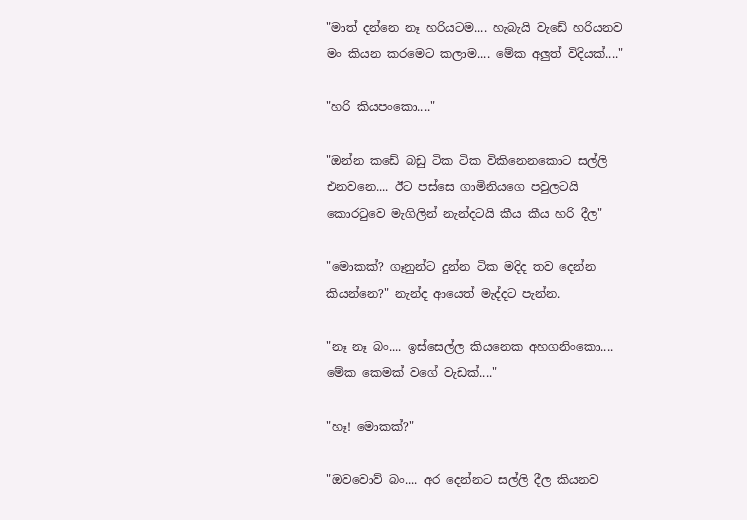"මාත් දන්නෙ නෑ හරියටම.... හැබැයි වැඩේ හරියනව මං කියන කරමෙට කලාම.... මේක අලුත් විදියක්...."

"හරි කියපංකො...."

"ඔන්න කඩේ බඩු ටික ටික විකිනෙනකොට සල්ලි එනවනෙ.... ඊට පස්සෙ ගාමිනියගෙ පවුලටයි කොරටුවෙ මැගිලින් නැන්දටයි කීය කීය හරි දීල"

"මොකක්? ගෑනුන්ට දුන්න ටික මදිද තව දෙන්න කියන්නෙ?" නැන්ද ආයෙත් මැද්ද‍ට පැන්න.

"නෑ නෑ බං.... ඉස්සෙල්ල කියනෙක අහගනිංකො.... මේක කෙමක් වගේ වැඩක්...."

"හෑ! මොකක්?"

"ඔවවොව් බං.... අර දෙන්නට සල්ලි දීල කියනව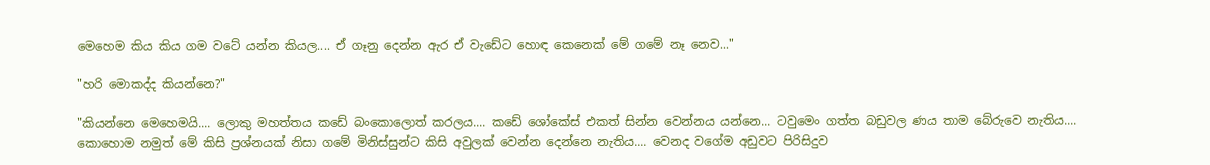මෙහෙම කිය කිය ගම වටේ යන්න කියල.... ඒ ගෑනු දෙන්න ඇර ඒ වැඩේට හොඳ කෙනෙක් මේ ගමේ නෑ නෙව..."

"හරි මොකද්ද කියන්නෙ?"

"කියන්නෙ මෙහෙමයි.... ලොකු මහත්තය කඩේ බංකොලොත් කරලය.... කඩේ ශෝකේස් එකත් සින්න වෙන්නය යන්නෙ... ටවුමෙං ගත්ත බඩුවල ණය තාම බේරුවෙ නැතිය.... කොහොම නමුත් මේ කිසි ප්‍රශ්නයක් නිසා ගමේ මිනිස්සුන්ට කිසි අවුලක් වෙන්න දෙන්නෙ නැතිය.... වෙනද වගේම අඩුවට පිරිසිදුව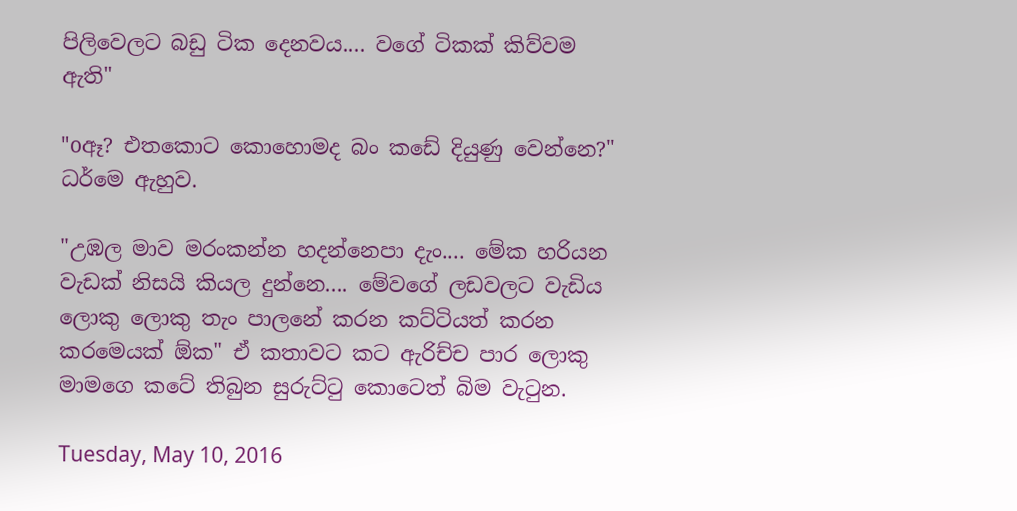පිලිවෙලට බඩු ටික දෙනවය.... වගේ ටිකක් කිව්වම ඇති"

"oඈ? එතකොට කොහොමද බං කඩේ දියුණු වෙන්නෙ?" ධර්මෙ ඇහුව.

"උඹල මාව මරංකන්න හදන්නෙපා දැං.... මේක හරියන වැඩක් නිසයි කියල දුන්නෙ.... මේවගේ ලඩවලට වැඩිය ලොකු ලොකු තැං පාලනේ කරන කට්ටියත් කරන කරමෙයක් ඕක" ඒ කතාවට කට ඇරිච්ච පාර ලොකු මාමගෙ කටේ තිබුන සුරුට්ටු කොටෙත් බිම වැටුන.

Tuesday, May 10, 2016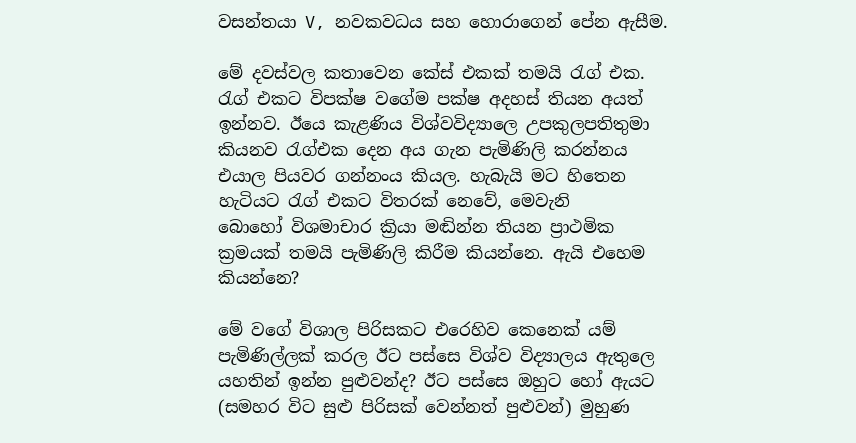වසන්තයා V, නවකවධය සහ හොරාගෙන් පේන ඇසීම.

මේ දවස්වල කතාවෙන කේස් එකක් තමයි රැග් එක. රැග් එකට විපක්ෂ වගේම පක්ෂ අදහස් තියන අයත් ඉන්නව. ඊයෙ කැළණිය විශ්වවිද්‍යාලෙ උපකුලපතිතුමා කියනව රැග්එක දෙන අය ගැන පැමිණිලි කරන්නය එයාල පියවර ගන්නංය කියල. හැබැයි මට හිතෙන හැටියට රැග් එකට විතරක් නෙවේ, මෙවැනි බොහෝ ‍විශමාචාර ක්‍රියා මඬින්න තියන ප්‍රාථමික ක්‍රමයක් තමයි පැමිණිලි කිරීම කියන්නෙ. ඇයි එහෙම කියන්නෙ?

මේ වගේ විශාල පිරිසකට එරෙහිව කෙනෙක් යම් පැමිණිල්ලක් කරල ඊට පස්සෙ විශ්ව විද්‍යාලය ඇතුලෙ යහතින් ඉන්න පුළුවන්ද? ඊට පස්සෙ ඔහුට හෝ ඇයට (සමහර විට සුළු පිරිසක් වෙන්නත් පුළුවන්) මුහුණ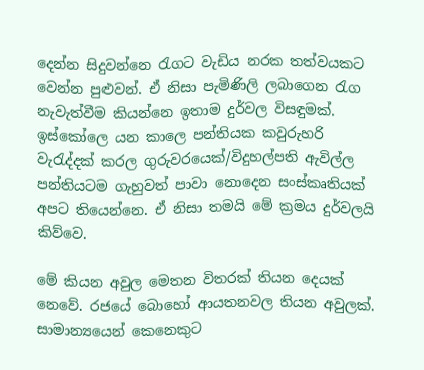දෙන්න සිදුවන්නෙ රැගට වැඩිය නරක තත්වයකට වෙන්න පුළුවන්. ඒ නිසා පැමිණිලි ලබාගෙන රැග නැවැත්වීම කියන්නෙ ඉතාම දුර්වල විසඳුමක්. ඉස්කෝලෙ යන කාලෙ පන්තියක කවුරුහරි වැරැද්දක් කරල ගුරුවරයෙක්/විදුහල්පති ඇවිල්ල පන්තියටම ගැහුවත් පාවා නොදෙන සංස්කෘතියක් අපට තියෙන්නෙ. ඒ නිසා තමයි මේ ක්‍රමය දුර්වලයි කිව්වෙ.

මේ කියන අවුල මෙතන විතරක් තියන දෙයක් නෙවේ. රජයේ බොහෝ ආයතනවල තියන අවුලක්. සාමාන්‍යයෙන් කෙනෙකුට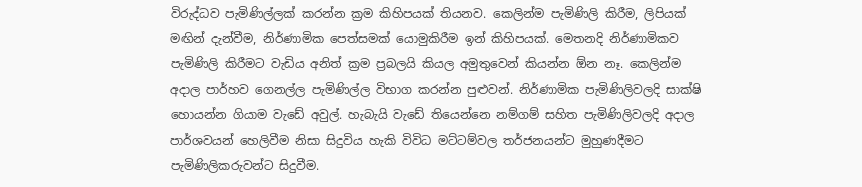විරුද්ධව පැමිණිල්ලක් කරන්න ක්‍රම කිහිපයක් තියනව. කෙලින්ම පැමිණිලි කිරීම, ලිපියක් මඟින් දැන්වීම, නිර්ණාමික පෙත්සමක්‍ යොමුකිරීම ඉන් කිහිපයක්. මෙතනදි නිර්ණාමිකව පැමිණිලි කිරීමට වැඩිය අනිත් ක්‍රම ප්‍රබලයි කියල අමුතුවෙන් කියන්න ඕන නෑ. කෙලින්ම අදාල පාර්හව ගෙනල්ල පැමිණිල්ල විභාග කරන්න පුළුවන්. නිර්ණාමික පැමිණිලිවලදි සාක්ෂි හොයන්න ගියාම වැඩේ අවුල්. හැබැයි වැඩේ තියෙන්නෙ නම්ගම් සහිත පැමිණිලිවලදි අදාල පාර්ශවයන් හෙලිවීම නිසා සිදුවිය හැකි විවිධ මට්ටම්වල තර්ජනයන්ට මුහුණදීමට පැමිණිලිකරුවන්ට සිදුවීම.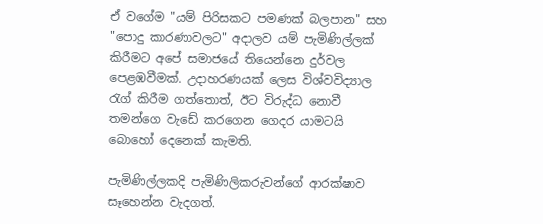ඒ වගේම "යම් පිරිසකට පමණක් බලපාන" සහ "පොදු කාරණාවලට" අදාලව යම් පැමිණිල්ලක් කිරීමට අපේ සමාජයේ තියෙන්නෙ දුර්වල පෙළඹවීමක්. උදාහරණයක් ලෙස විශ්වවිද්‍යාල රැග් කිරීම ගත්තොත්, ඊට විරුද්ධ නොවී තමන්ගෙ වැඩේ කරගෙන ගෙදර යාමට‍යි බොහෝ දෙනෙක් කැමති.

පැමිණිල්ලකදි පැමිණිලිකරුවන්ගේ ආරක්ෂාව සෑහෙන්න වැදගත්.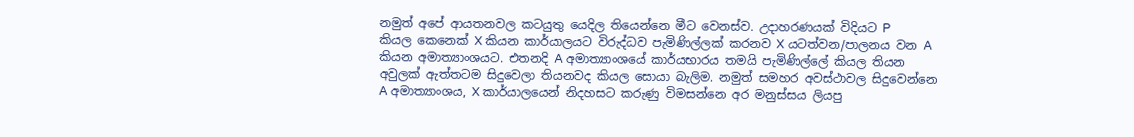නමුත් අපේ ආයතනවල කටයුතු යෙදිල තියෙන්නෙ මීට වෙනස්ව. උදාහරණයක් විදියට P කියල ‍කෙනෙක් X කියන කාර්යාලයට විරුද්ධව පැමිණිල්ලක් කරනව X යටත්වන/පාලනය වන A කියන අමාත්‍යාංශයට. එතනදි A අමාත්‍යාංශයේ කාර්යභාරය තමයි පැමිණිල්ලේ කියල තියන අවුලක් ඇත්තටම සිදුවෙලා තියනවද කියල සොයා බැලිම. නමුත් සමහර අවස්ථාවල සිදුවෙන්නෙ A අමාත්‍යාංශය, X කාර්යාලයෙන් නිදහසට කරුණු විමසන්නෙ අර මනුස්සය ලියපු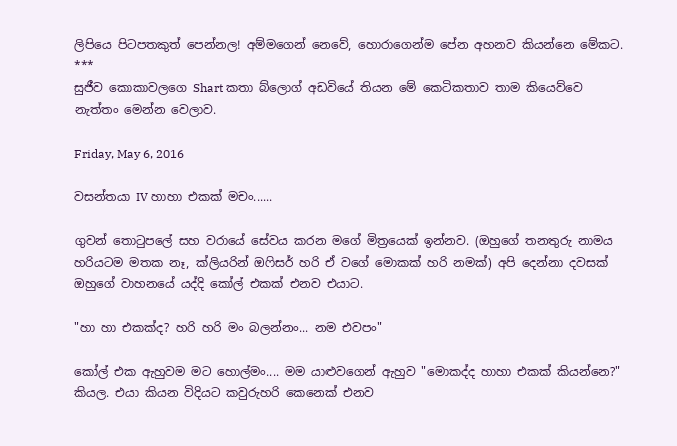ලිපියෙ පිටපතකුත් පෙන්නල! අම්මගෙන් නෙවේ, හොරාගෙන්ම පේන අහනව කියන්නෙ මේකට.
***
සුජීව කොකාවලගෙ Shart කතා බ්ලොග් අඩවියේ තියන මේ කෙටිකතාව තාම කියෙව්වෙ නැත්තං මෙන්න වෙලාව.

Friday, May 6, 2016

වසන්තයා IV හාහා එකක් මචං......

ගුවන් තොටුපලේ සහ වරායේ සේවය කරන මගේ මිත්‍රයෙක් ඉන්නව. (ඔහුගේ තනතුරු නාමය හරියටම මතක නෑ, ක්ලියරින් ඔෆිසර් හරි ඒ වගේ මොකක් හරි නමක්) අපි දෙන්නා දවසක් ඔහුගේ වාහනයේ යද්දි කෝල් එකක් එනව එයාට.

"හා හා එකක්ද? හරි හරි මං බලන්නං... නම එවපං"

කෝල් එක ඇහුවම මට හොල්මං.... මම යාළුවගෙන් ඇහුව "මොකද්ද හාහා එකක් කියන්නෙ?" කියල. එයා කියන විදියට කවුරුහරි කෙනෙක් එනව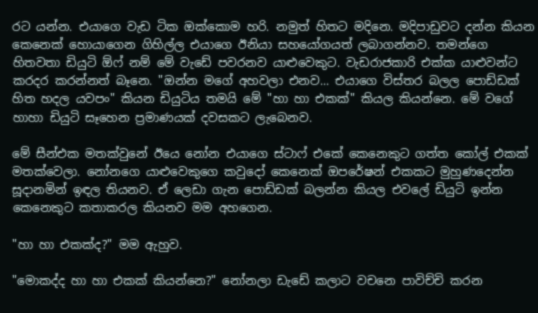රට යන්න. එයාගෙ වැඩ ටික ඔක්කොම හරි. නමුත් හිතට මදිනෙ. මදිපාඩුවට දන්න කියන කෙනෙක් හොයාගෙන ගිහිල්ල එයාගෙ ඊනියා සහයෝගයත් ලබාගන්නව. තමන්ගෙ හිතවතා ඩියුටි ඕෆ් නම් මේ වැඩේ පවරනව යාළුවෙකුට. වැඩරාජකාරි එක්ක යාළුවන්ට කරදර කරන්නත් බෑනෙ. "ඔන්න මගේ අහවලා එනව... එයාගෙ විස්තර බලල පොඩ්ඩක් හිත හදල යවපං" කියන ඩියුටිය තමයි මේ "හා හා එකක්" කියල කියන්නෙ. මේ වගේ හාහා ඩියුටි සෑහෙන ප්‍රමාණයක් දවසකට ලැබෙනව.

මේ සීන්එක මතක්වුනේ ඊයෙ නෝන එයාගෙ ස්ටාෆ් එකේ කෙනෙකුට ගත්ත කෝල් එකක් මතක්වෙලා. නෝනගෙ යාළුවෙකුගෙ කවුදෝ කෙනෙක් ඔපරේෂන් එකකට මුහුණදෙන්න සූදානමින් ඉඳල තියනව. ඒ ලෙඩා ගැන පොඩ්ඩක් බලන්න කියල එවලේ ඩියුටි ඉන්න කෙනෙකුට කතාකරල කියනව මම අහගෙන.

"හා හා එකක්ද?" මම ඇහුව.

"මොකද්ද හා හා එකක් කියන්නෙ?" නෝනලා ඩැඩේ කලාට වචනෙ පාවිච්චි කරන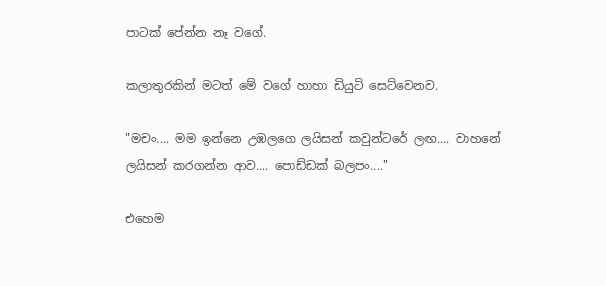පාටක් පේන්න නෑ වගේ.

කලාතුරකින් මටත් මේ වගේ හාහා ඩියුටි සෙට්වෙනව.

"මචං.... මම ඉන්නෙ උඹලගෙ ලයිසන් කවුන්ටරේ ලඟ.... වාහනේ ලයිසන් කරගන්න ආව.... පොඩ්ඩක් බලපං...."

එහෙම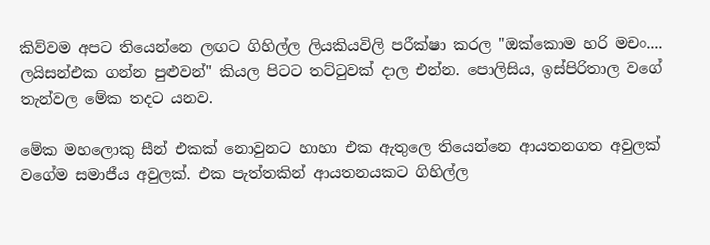කිව්වම අපට තියෙන්නෙ ලඟට ගිහිල්ල ලියකියවිලි පරීක්ෂා කරල "ඔක්කොම හරි මචං.... ලයිසන්එක ගන්න පුළුවන්" කියල පිටට තට්ටුවක් දාල එන්න. පොලිසිය, ඉස්පිරිතාල වගේ තැන්වල මේක තදට යනව.

මේක මහලොකු සීන් එකක් නොවුනට හාහා එක ඇතුලෙ ති‍ය‍ෙන්නෙ ආයතනගත අවුලක් වගේම සමාජීය අවුලක්. එක පැත්තකින් ආයතනයකට ගිහිල්ල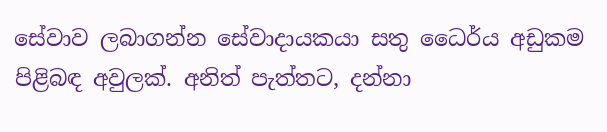සේවාව ලබාගන්න සේවාදායකයා සතු ධෛර්ය අඩුකම පිළිබඳ අවුලක්. අනිත් පැත්තට, දන්නා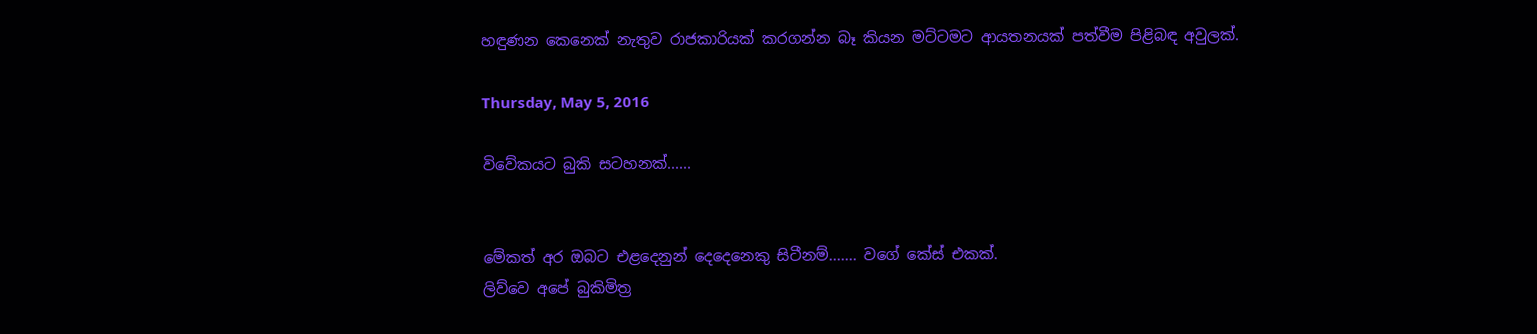හඳුණන කෙනෙක් නැතුව රාජකාරියක් කරගන්න බෑ කියන මට්ටමට ආයතනයක් පත්වීම පිළිබඳ අවුලක්.

Thursday, May 5, 2016

විවේකයට බුකි සටහනක්......


මේකත් අර ඔබට එළදෙනුන් දෙදෙනෙකු සිටීනම්....... වගේ කේස් එකක්.
ලිව්වෙ අපේ බුකිමිත්‍ර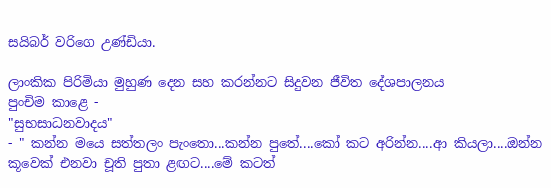සයිබර් වරිගෙ උණ්ඩියා.

ලාංකික පිරිමියා මුහුණ දෙන සහ කරන්නට සිදුවන ජීවිත දේශපාලනය
පුංචිම කාළෙ -
"සුභසාධනවාදය"
- " කන්න මයෙ සත්තලං පැංතො...කන්න පුතේ....කෝ කට අරින්න....ආ කියලා....ඔන්න කූවෙක් එනවා චූති පුතා ළඟට....මේ කටත්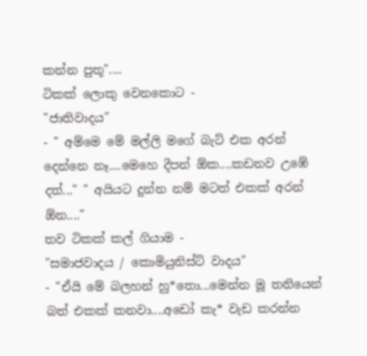කන්න පුතූ"....
ටිකක් ලොකු වෙනකොට -
"ජාතිවාදය"
- " අම්මෙ මේ මල්ලි මගේ බැට් එක අරන් දෙන්නෙ නෑ....මෙහෙ දීපන් ඕක....කඩනව උඹේ දත්..." " අයියට දුන්න නම් මටත් එකක් අරන් ඕන...."
තව ටිකක් කල් ගියාම -
"සමාජවාදය / කොමියුනිස්ට් වාදය"
- "ඒයි මේ බලහන් හු*තො...මෙන්න මූ තනියෙන් බත් එකක් කනවා....අඩෝ කැ* වැඩ කරන්න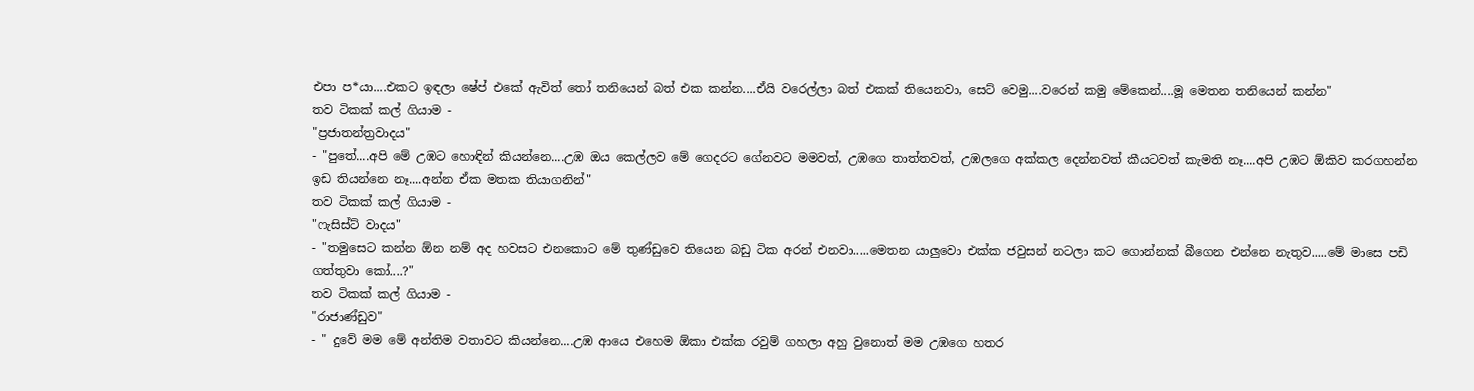එපා ප*යා....එකට ඉඳලා ෂේප් එකේ ඇවිත් තෝ තනියෙන් බත් එක කන්න....ඒයි වරෙල්ලා බත් එකක් තියෙනවා, සෙට් වෙමු....වරෙන් කමු මේකෙන්....මූ මෙතන තනියෙන් කන්න"
තව ටිකක් කල් ගියාම -
"ප්‍රජාතන්ත්‍රවාදය"
- "පුතේ....අපි මේ උඹට හොඳින් කියන්නෙ....උඹ ඔය කෙල්ලව මේ ගෙදරට ගේනවට මමවත්, උඹගෙ තාත්තවත්, උඹලගෙ අක්කල දෙන්නවත් කීයටවත් කැමති නෑ....අපි උඹට ඕකිව කරගහන්න ඉඩ තියන්නෙ නෑ....අන්න ඒක මතක තියාගනින්"
තව ටිකක් කල් ගියාම -
"ෆැසිස්ට් වාදය"
- "තමුසෙට කන්න ඕන නම් අද හවසට එනකොට මේ තුණ්ඩුවෙ තියෙන බඩු ටික අරන් එනවා.....මෙතන යාලුවො එක්ක ජවුසන් නටලා කට ගොන්නක් බීගෙන එන්නෙ නැතුව.....මේ මාසෙ පඩි ගත්තුවා කෝ....?"
තව ටිකක් කල් ගියාම -
"රාජාණ්ඩුව"
- " දුවේ මම මේ අන්තිම වතාවට කියන්නෙ....උඹ ආයෙ එහෙම ඕකා එක්ක රවුම් ගහලා අහු වුනොත් මම උඹගෙ හතර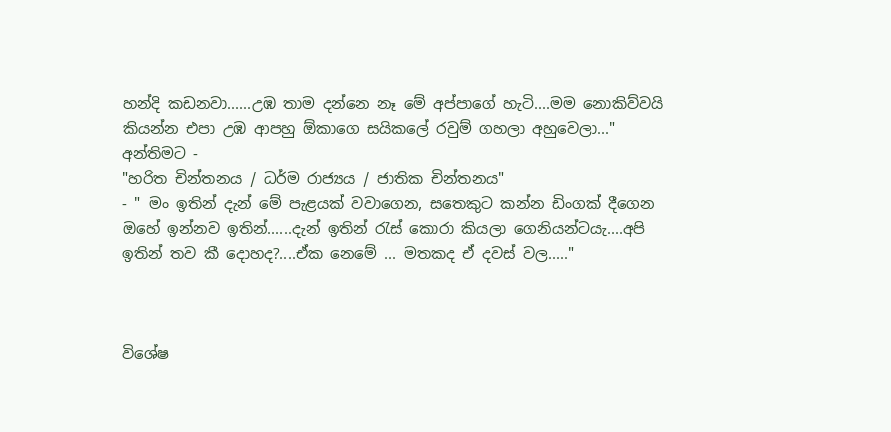හන්දි කඩනවා......උඹ තාම දන්නෙ නෑ මේ අප්පාගේ හැටි....මම නොකිව්වයි කියන්න එපා උඹ ආපහු ඕකාගෙ සයිකලේ රවුම් ගහලා අහුවෙලා..."
අන්තිමට -
"හරිත චින්තනය / ධර්ම රාජ්‍යය / ජාතික චින්තනය"
- " මං ඉතින් දැන් මේ පැළයක් වවාගෙන, සතෙකුට කන්න ඩිංගක් දීගෙන ඔහේ ඉන්නව ඉතින්......දැන් ඉතින් රැස් කොරා කියලා ගෙනියන්ටයැ....අපි ඉතින් තව කී දොහද?....ඒක නෙමේ ... මතකද ඒ දවස් වල....."



විශේෂ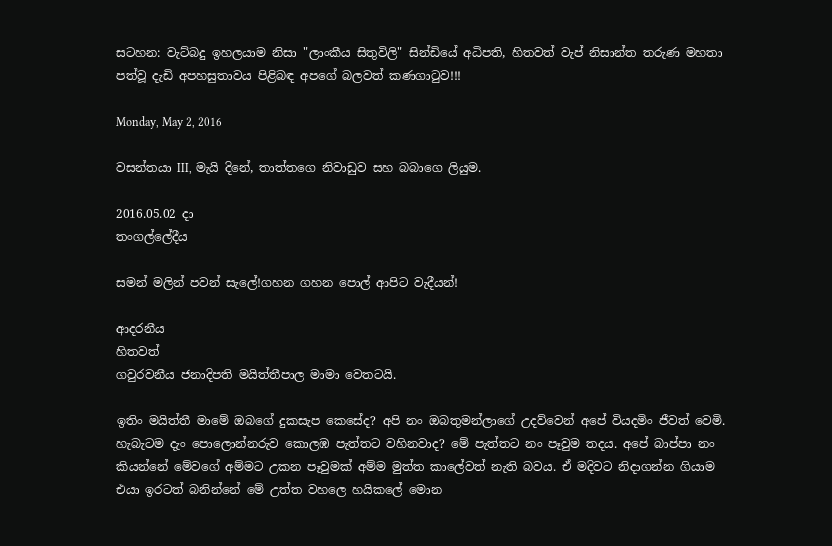සටහන: වැට්බදු ඉහලයාම නිසා "ලාංකීය සිතුවිලි" සින්ඩියේ අධිපති, හිතවත් වැප් නිසාන්ත තරුණ මහතා පත්වූ දැඩි අපහසුතාවය පිළිබඳ අපගේ බලවත් කණගාටුව!!!

Monday, May 2, 2016

වසන්තයා III, මැයි දිනේ, තාත්තගෙ නිවාඩුව සහ බබාගෙ ලියුම.

2016.05.02 දා
තංගල්ලේදීය

සමන් මලින් පවන් සැලේ!ගහන ගහන පොල් ආපිට වැදීයන්!

ආදරනීය
හිතවත්
ගවුරවනීය ජනාදිපති මයිත්තීපාල මාමා වෙතටයි.

ඉතිං ‍මයිත්තී මාමේ ඔබගේ දුකසැප කෙසේද? අපි නං ඔබතුමන්ලාගේ උදව්වෙන් අපේ වියදමිං ජීවත් වෙමි. හැබැටම දැං පොලොන්නරුව කොලඹ පැත්තට වහිනවාද? මේ පැත්තට‍ නං පෑවුම තදය. අපේ බාප්පා නං කියන්නේ මේවගේ අම්මට උකන පෑවුමක් අම්ම මුත්ත කාලේවත් නැති බවය. ඒ මදිවට නිදාගන්න ගියාම එයා ඉරටත් බනින්නේ මේ උත්ත වහලෙ හයිකලේ මොන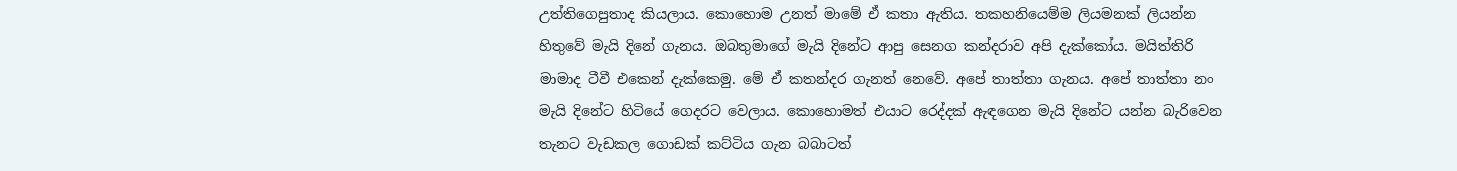උත්තිගෙපුතාද කියලාය. කොහොම උනත් මාමේ ඒ කතා ඇතිය. තකහනියෙම්ම ලියමනක් ලියන්න හිතුවේ මැයි දිනේ ගැනය. ඔබතුමාගේ මැයි දිනේට ආපු සෙනග කන්දරාව අපි දැක්කෝය. මයිත්තිරි මාමාද ටීවී එකෙන් දැක්කෙමු. මේ ඒ කතන්දර ගැනත් නෙවේ. අපේ තාත්තා ගැනය. අපේ තාත්තා නං මැයි දිනේට හිටියේ ගෙදරට වෙලාය. කොහොමත් එයාට රෙද්දක් ඇඳගෙන මැයි දිනේට යන්න බැරිවෙන තැනට වැඩකල ගොඩක් කට්ටිය ගැන බබාටත්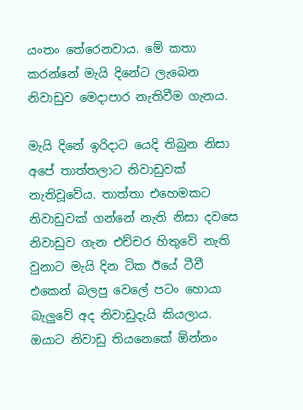යංතං තේරෙනවාය. මේ කතා කරන්නේ මැයි දිනේට ලැබෙන නිවාඩුව මෙදාපාර නැතිවීම ගැනය.

මැයි දිනේ ඉරිදාට යෙදි තිබුන නිසා අපේ තාත්තලාට නිවාඩුවක් නැතිවූවේය. තාත්තා එහෙමකට නිවාඩුවක් ගන්නේ නැති නිසා දවසෙ නිවාඩුව ගැන එච්චර හිතුවේ නැති වුනාට මැයි දින ටික ඊයේ ටීවී එකෙන් බලපු වෙලේ පටං හොයා බැලුවේ අද නිවාඩුදැයි කියලාය. ඔයාට නිවාඩු තියනෙකේ ඕන්නං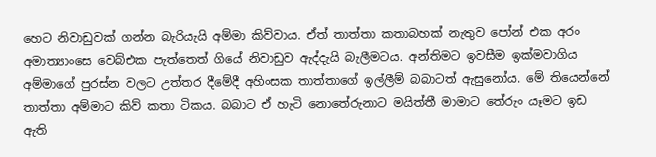හෙට නිවාඩුවක් ගන්න බැරියැයි අම්මා කිව්වාය. ඒත් තාත්තා කතාබහක් නැතුව පෝන් එක අරං අමාත්‍යාංසෙ වෙබ්එක පැත්තෙත් ගියේ නිවාඩුව ඇද්දැයි බැලීමට‍ය. අන්තිමට ඉවසීම ඉක්මවාගිය අම්මාගේ පුරස්න වලට උත්තර දීමේදී අහිංසක තාත්තාගේ ඉල්ලීම් බබාටත් ඇසුනෝය. මේ තියෙන්නේ තාත්තා අම්මාට කිව් කතා ටිකය. බබාට ඒ හැටි නොතේරුනාට මයිත්තී මාමාට තේරුං යෑමට ඉඩ ඇති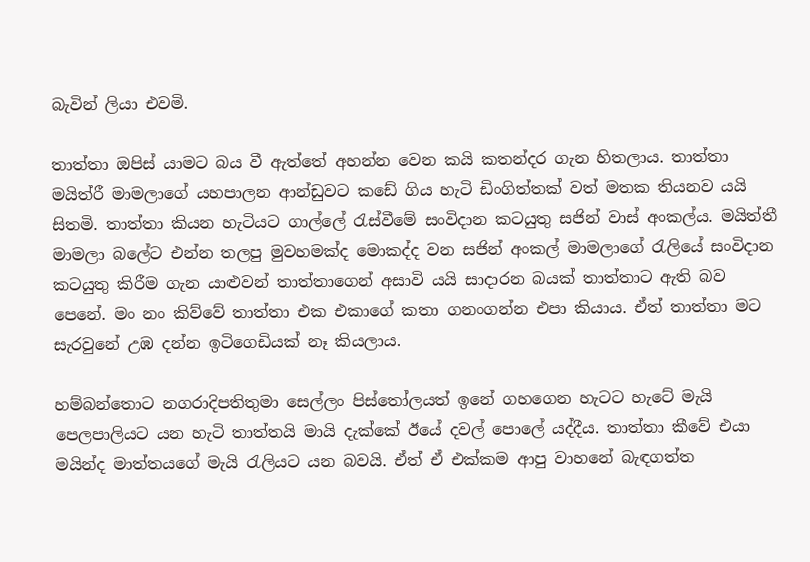බැවින් ලියා එවමි.

තාත්තා ඔපිස් යාමට බය වී ඇත්තේ අහන්න වෙන කයි කතන්දර ගැන හිතලාය. තාත්තා මයිත්රී මාමලාගේ යහපාලන ආන්ඩුවට කඩේ ගිය හැටි ඩිංගිත්තක් වත් මතක තියනව යයි සිතමි. තාත්තා කියන හැටියට ගාල්ලේ රැස්වීමේ සංවිදාන කටයුතු සජින් වාස් අංකල්ය. මයිත්තී මාමලා බලේට එන්න තලපු මුවහමක්ද මොකද්ද වන සජින් අංකල් මාමලාගේ රැලියේ සංවිදාන කටයුතු කිරීම ගැන යාළුවන් තාත්තාගෙන් අසාවි යයි සාදාරන බයක් තාත්තාට ඇති බව පෙනේ. මං නං කිව්වේ තාත්තා එක එකාගේ කතා ගනංගන්න එපා කියාය. ඒත් තාත්තා මට සැරවුනේ උඹ දන්න ඉටිගෙඩියක් නෑ කියලාය.

හම්බන්තොට නගරාදිපතිතුමා සෙල්ලං පිස්තෝලයත් ඉනේ ගහගෙන හැටට හැටේ මැයි පෙලපාලියට යන හැටි තාත්තයි මායි දැක්කේ ඊයේ දවල් පොලේ යද්දීය. තාත්තා කීවේ එයා මයින්ද මාත්තයගේ මැයි රැලියට යන බවයි. ඒත් ඒ එක්කම ආපු වාහනේ බැඳගත්ත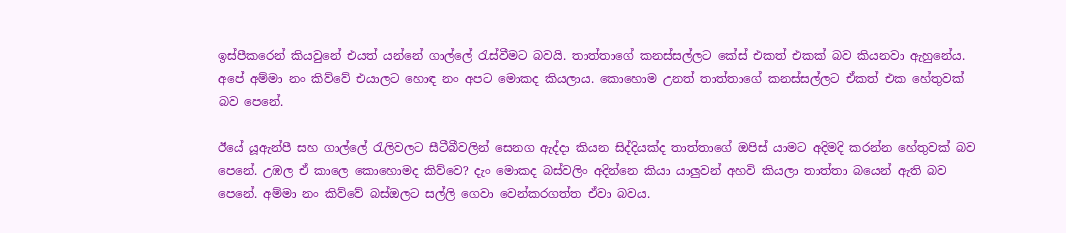ඉස්පීකරෙන් කියවුනේ එයත් යන්නේ ගාල්ලේ රැස්වීමට බවයි. තාත්තාගේ කනස්සල්ලට කේස් එකත් එකක් බව කියනවා ඇහුනේය. අපේ අම්මා නං කිව්වේ එයාලට හොඳ නං අපට මොකද කියලාය. කොහොම උනත් තාත්තාගේ කනස්සල්ලට ඒකත් එක හේතුවක් බව පෙනේ.

ඊයේ යූඇන්පී සහ ගාල්ලේ රැලිවලට සීටීබීවලින් සෙනග ඇද්දා කියන සිද්දියක්ද තාත්තාගේ ඔපිස් යාමට අදිමදි කරන්න හේතුවක් ‍බව පෙනේ. උඹල ඒ කාලෙ කොහොමද කිව්වෙ? දැං මොකද බස්වලිං අදින්නෙ කියා යාලුවන් අහවි කියලා තාත්තා බයෙන් ඇති බව පෙනේ. අම්මා නං කිව්වේ බස්ඔලට සල්ලි ගෙවා වෙන්කරගත්ත ඒවා බවය.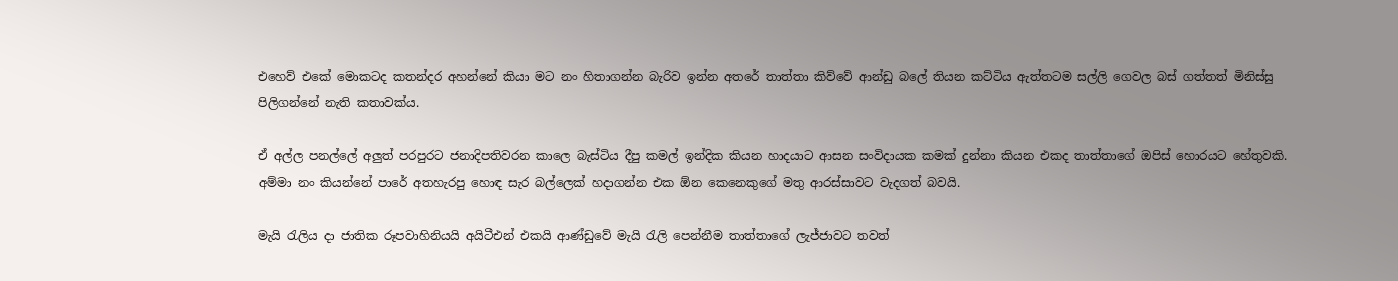එහෙව් එකේ මොකටද කතන්දර අහන්නේ කියා මට නං හිතාගන්න බැරිව ඉන්න අතරේ තාත්තා කිව්වේ ආන්ඩු බලේ තියන කට්ටිය ඇත්තටම සල්ලි ගෙවල බස් ගත්තත් මිනිස්සු පිලිගන්නේ නැති කතාවක්ය.

ඒ අල්ල පනල්ලේ අලුත් පරපුරට ජනාදිපතිවරන කාලෙ බැස්ටිය දීපු කමල් ඉන්දික කියන හාදයාට ආසන සංවිදායක කමක් දුන්නා කියන එකද තාත්තාගේ ඔපිස් හොරයට හේතුවකි. අම්මා නං කියන්නේ පාරේ අතහැරපු හොඳ සැර බල්ලෙක් හදාගන්න එක ඕන කෙනෙකුගේ මතු ආරස්සාවට වැදගත් බවයි.

මැයි රැලිය දා ජාතික රූපවාහිනියයි අයිටීඑන් එකයි ආණ්ඩුවේ මැයි රැලි පෙන්නීම තාත්තාගේ ලැජ්ජාවට තවත්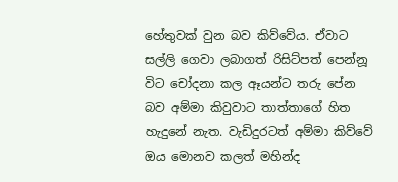හේතුවක් වුන බව කිව්වේය. ඒවාට සල්ලි ගෙවා ලබාගත් රිසිට්පත් පෙන්නූ විට චෝදනා කල ඈයන්ට තරු පේන බව අම්මා කිවුවාට තාත්තාගේ හිත හැදුනේ නැත. වැඩිදුරටත් අම්මා කිව්වේ ඔය මොනව කලත් මහින්ද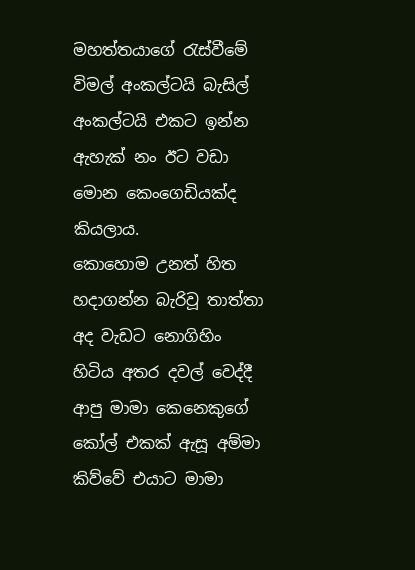මහත්තයාගේ රැස්වීමේ විමල් අංකල්ටයි බැසිල් අංකල්ටයි එකට ඉන්න ඇහැක් නං ඊට වඩා මොන ‍කෙංගෙඩියක්ද කියලාය.
කොහොම උනත් හිත හදාගන්න බැරිවූ තාත්තා අද වැඩට නොගිහිං හිටිය අතර දවල් වෙද්දී ආපු මාමා කෙනෙකුගේ කෝල් එකක් ඇසූ අම්මා කිව්වේ එයාට මාමා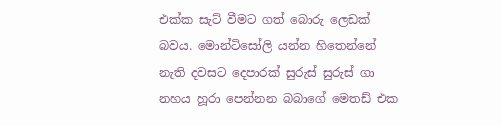එක්ක සැට් වීමට ගත් බොරු ලෙඩක් බවය. මොන්ටිසෝලි යන්න හිතෙන්නේ නැති දවසට දෙපාරක් සුරුස් සුරුස් ගා නහය හූරා පෙන්නන බබාගේ මෙතඩ් එක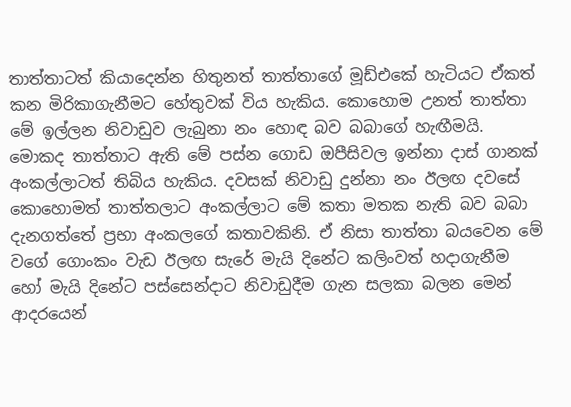තාත්තාටත් කියාදෙන්න හිතුනත් තාත්තාගේ මූඩ්එකේ හැටියට ඒකත් කන මිරිකාගැනීමට හේතුවක් විය හැකිය. කොහොම උනත් තාත්තා මේ ඉල්ලන නිවාඩුව ලැබුනා නං හොඳ බව බබාගේ හැඟීමයි. මොකද තාත්තාට ඇති මේ පස්න ගොඩ ඔපීසිවල ඉන්නා දාස් ගානක් අංකල්ලාටත් තිබිය හැකිය. දවසක් නිවාඩු දුන්නා නං ඊලඟ දවසේ කොහොමත් තාත්තලාට අංකල්ලාට මේ කතා මතක නැති බව බබා දැනගත්තේ ප්‍රභා අංකලගේ කතාවකිනි. ඒ නිසා තාත්තා බයවෙන මේ වගේ ගොංකං වැඩ ඊලඟ සැරේ මැයි දිනේට කලිංවත් හදාගැනීම හෝ මැයි දිනේට පස්සෙන්දාට නිවාඩුදීම ගැන සලකා බලන මෙන් ආදරයෙන්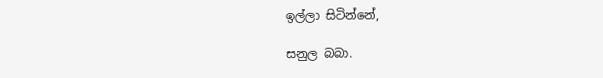ඉල්ලා සිටින්නේ,

සනුල බබා.